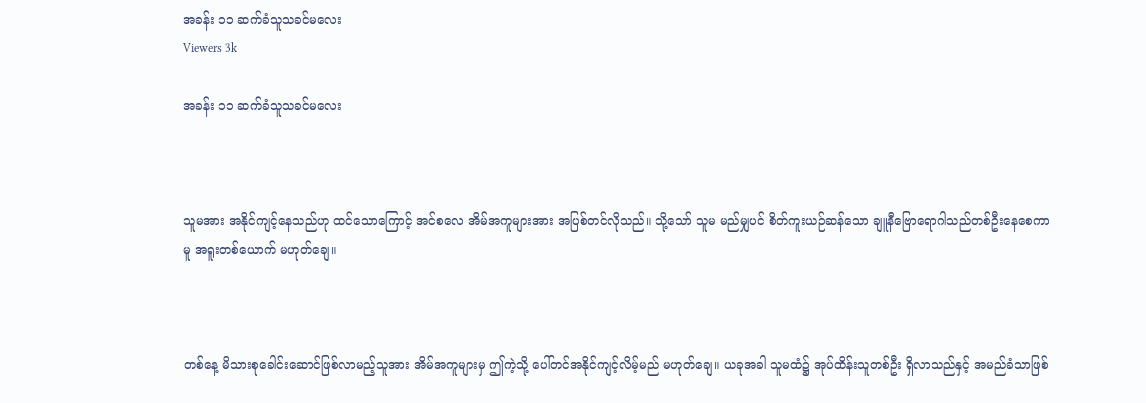အခန်း ၁၁ ဆက်ခံသူသခင်မလေး
Viewers 3k

အခန်း ၁၁ ဆက်ခံသူသခင်မလေး



သူမအား အနိုင်ကျင့်နေသည်ဟု ထင်သောကြောင့် အင်စလေ အိမ်အကူများအား အပြစ်တင်လိုသည်။ သို့သော် သူမ မည်မျှပင် စိတ်ကူးယဉ်ဆန်သော ချူနီဗြောရောဂါသည်တစ်ဦးနေစေကာမူ အရူးတစ်ယောက် မဟုတ်ချေ။



တစ်နေ့ မိသားစုခေါင်းဆောင်ဖြစ်လာမည့်သူအား အိမ်အကူများမှ ဤကဲ့သို့ ပေါ်တင်အနိုင်ကျင့်လိမ့်မည် မဟုတ်ချေ။ ယခုအခါ သူမထံ၌ အုပ်ထိန်းသူတစ်ဦး ရှိလာသည်နှင့် အမည်ခံသာဖြစ်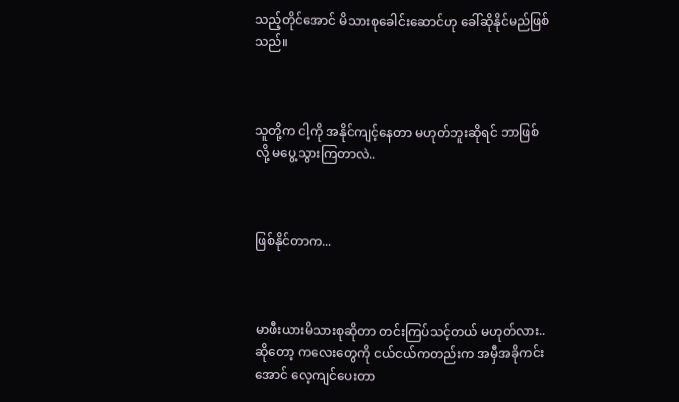သည့်တိုင်အောင် မိသားစုခေါင်းဆောင်ဟု ခေါ်ဆိုနိုင်မည်ဖြစ်သည်။



သူတို့က ငါ့ကို အနိုင်ကျင့်နေတာ မဟုတ်ဘူးဆိုရင် ဘာဖြစ်လို့ မပွေ့သွားကြတာလဲ..



ဖြစ်နိုင်တာက...



မာဖီးယားမိသားစုဆိုတာ တင်းကြပ်သင့်တယ် မဟုတ်လား.. ဆိုတော့ ကလေးတွေကို ငယ်ငယ်ကတည်းက အမှီအခိုကင်းအောင် လေ့ကျင်ပေးတာ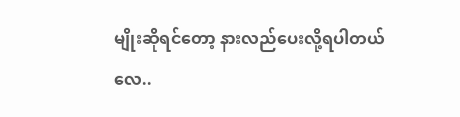မျိုးဆိုရင်တော့ နားလည်ပေးလို့ရပါတယ်လေ..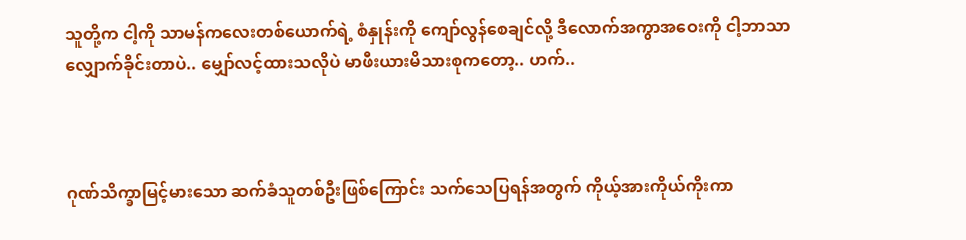သူတို့က ငါ့ကို သာမန်ကလေးတစ်ယောက်ရဲ့ စံနှုန်းကို ကျော်လွန်စေချင်လို့ ဒီလောက်အကွာအဝေးကို ငါ့ဘာသာ လျှောက်ခိုင်းတာပဲ.. မျှော်လင့်ထားသလိုပဲ မာဖီးယားမိသားစုကတော့.. ဟက်..



ဂုဏ်သိက္ခာမြင့်မားသော ဆက်ခံသူတစ်ဦးဖြစ်ကြောင်း သက်သေပြရန်အတွက် ကိုယ့်အားကိုယ်ကိုးကာ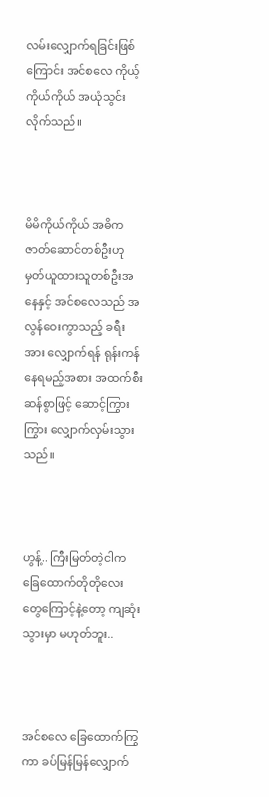လမ်းလျှောက်ရခြင်းဖြစ်ကြောင်း အင်စလေ ကိုယ့်ကိုယ်ကိုယ် အယုံသွင်းလိုက်သည်။



မိမိကိုယ်ကိုယ် အဓိကဇာတ်ဆောင်တစ်ဦးဟု မှတ်ယူထားသူတစ်ဦးအနေနှင့် အင်စလေသည် အလွန်ဝေးကွာသည့် ခရီးအား လျှောက်ရန် ရုန်းကန်နေရမည့်အစား အထက်စီးဆန်စွာဖြင့် ဆောင့်ကြွားကြွား လျှောက်လှမ်းသွားသည်။



ဟွန့်.. ကြီးမြတ်တဲ့ငါက ခြေထောက်တိုတိုလေးတွေကြောင့်နဲ့တော့ ကျဆုံးသွားမှာ မဟုတ်ဘူး..



အင်စလေ ခြေထောက်ကြွကာ ခပ်မြန်မြန်လျှောက်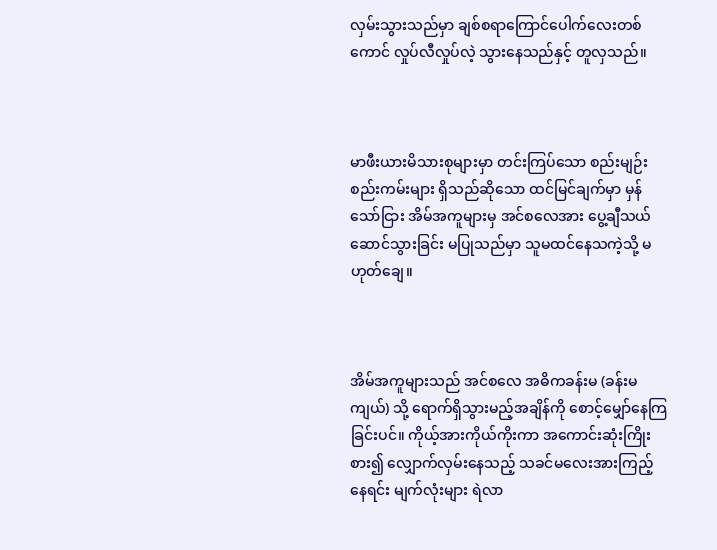လှမ်းသွားသည်မှာ ချစ်စရာကြောင်ပေါက်လေးတစ်ကောင် လှုပ်လီလှုပ်လဲ့ သွားနေသည်နှင့် တူလှသည်။



မာဖီးယားမိသားစုများမှာ တင်းကြပ်သော စည်းမျဉ်းစည်းကမ်းများ ရှိသည်ဆိုသော ထင်မြင်ချက်မှာ မှန်သော်ငြား အိမ်အကူများမှ အင်စလေအား ပွေ့ချီသယ်ဆောင်သွားခြင်း မပြုသည်မှာ သူမထင်နေသကဲ့သို့ မဟုတ်ချေ။



အိမ်အကူများသည် အင်စလေ အဓိကခန်းမ (ခန်းမကျယ်) သို့ ရောက်ရှိသွားမည့်အချိန်ကို စောင့်မျှော်နေကြခြင်းပင်။ ကိုယ့်အားကိုယ်ကိုးကာ အကောင်းဆုံးကြိုးစား၍ လျှောက်လှမ်းနေသည့် သခင်မလေးအားကြည့်နေရင်း မျက်လုံးများ ရဲလာ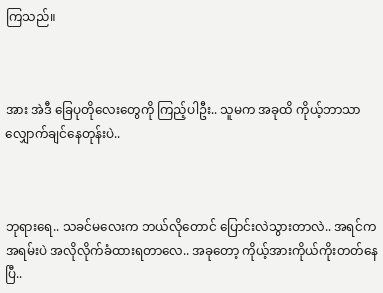ကြသည်။



အား အဲဒီ ခြေပုတိုလေးတွေကို ကြည့်ပါဦး.. သူမက အခုထိ ကိုယ့်ဘာသာ လျှောက်ချင်နေတုန်းပဲ..



ဘုရားရေ.. သခင်မလေးက ဘယ်လိုတောင် ပြောင်းလဲသွားတာလဲ.. အရင်က အရမ်းပဲ အလိုလိုက်ခံထားရတာလေ.. အခုတော့ ကိုယ့်အားကိုယ်ကိုးတတ်နေပြီ..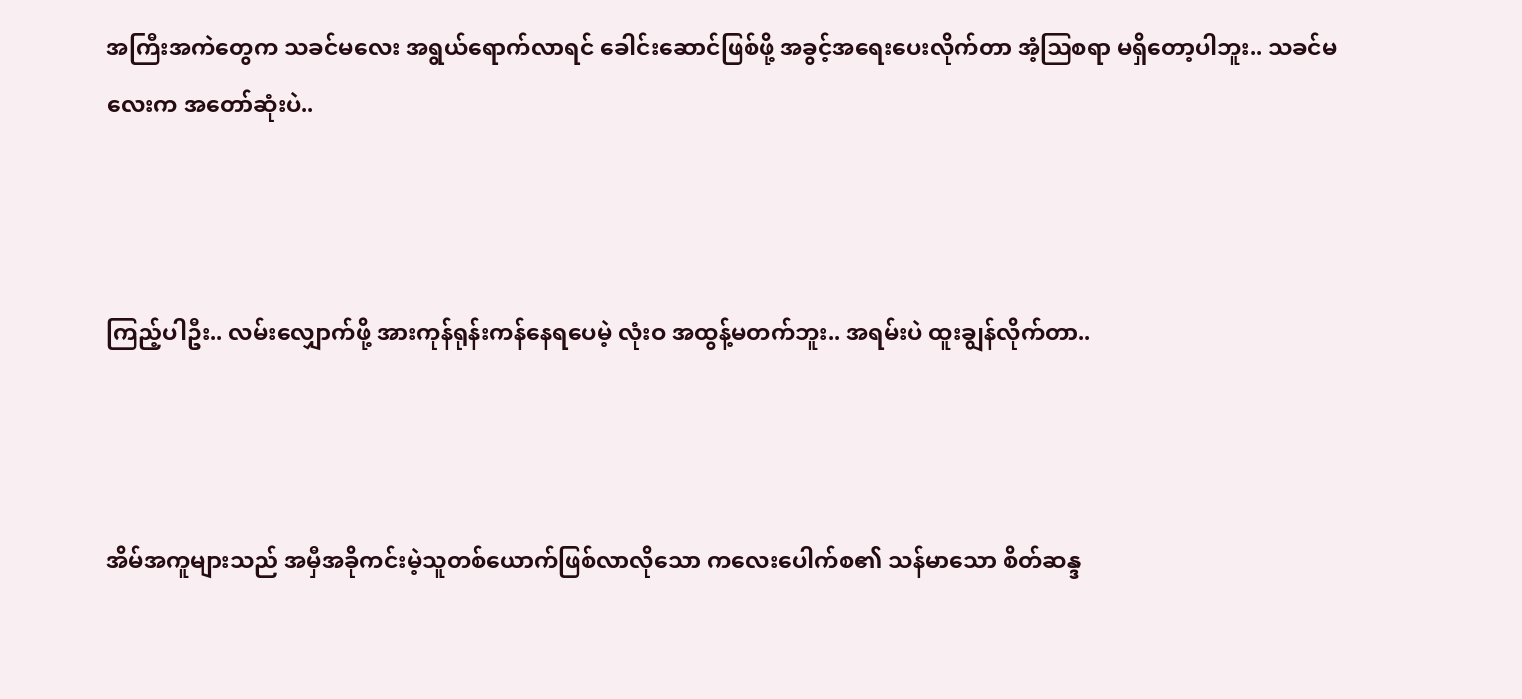အကြီးအကဲတွေက သခင်မလေး အရွယ်ရောက်လာရင် ခေါင်းဆောင်ဖြစ်ဖို့ အခွင့်အရေးပေးလိုက်တာ အံ့ဩစရာ မရှိတော့ပါဘူး.. သခင်မလေးက အတော်ဆုံးပဲ..



ကြည့်ပါဦး.. လမ်းလျှောက်ဖို့ အားကုန်ရုန်းကန်နေရပေမဲ့ လုံးဝ အထွန့်မတက်ဘူး.. အရမ်းပဲ ထူးချွန်လိုက်တာ..



အိမ်အကူများသည် အမှီအခိုကင်းမဲ့သူတစ်ယောက်ဖြစ်လာလိုသော ကလေးပေါက်စ၏ သန်မာသော စိတ်ဆန္ဒ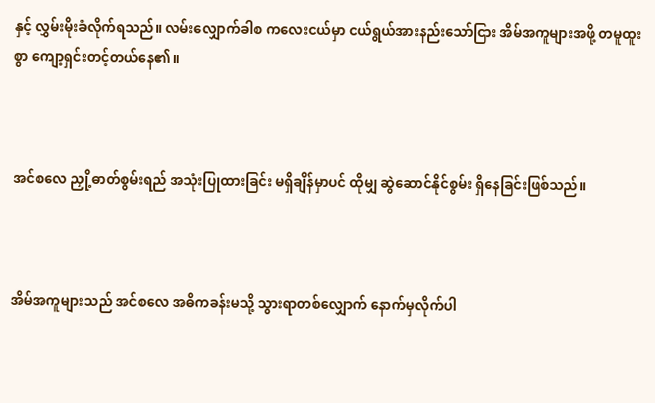နှင့် လွှမ်းမိုးခံလိုက်ရသည်။ လမ်းလျှောက်ခါစ ကလေးငယ်မှာ ငယ်ရွယ်အားနည်းသော်ငြား အိမ်အကူများအဖို့ တမူထူးစွာ ကျော့ရှင်းတင့်တယ်နေ၏။



အင်စလေ ညှို့ဓာတ်စွမ်းရည် အသုံးပြုထားခြင်း မရှိချိန်မှာပင် ထိုမျှ ဆွဲဆောင်နိုင်စွမ်း ရှိနေခြင်းဖြစ်သည်။



အိမ်အကူများသည် အင်စလေ အဓိကခန်းမသို့ သွားရာတစ်လျှောက် နောက်မှလိုက်ပါ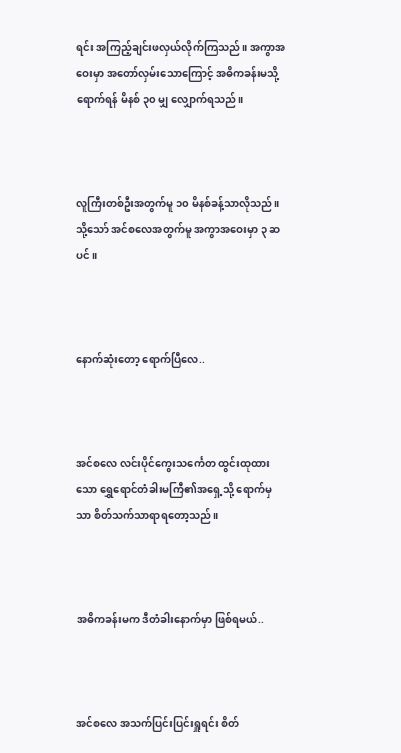ရင်း အကြည့်ချင်းဖလှယ်လိုက်ကြသည်။ အကွာအဝေးမှာ အတော်လှမ်းသောကြောင့် အဓိကခန်းမသို့ ရောက်ရန် မိနစ် ၃၀ မျှ လျှောက်ရသည်။



လူကြီးတစ်ဦးအတွက်မူ ၁၀ မိနစ်ခန့်သာလိုသည်။ သို့သော် အင်စလေအတွက်မူ အကွာအဝေးမှာ ၃ ဆပင်။



နောက်ဆုံးတော့ ရောက်ပြီလေ..



အင်စလေ လင်းပိုင်ကွေးသင်္ကေတ ထွင်းထုထားသော ရွှေရောင်တံခါးမကြီ၏အရှေ့သို့ ရောက်မှသာ စိတ်သက်သာရာရတော့သည်။



အဓိကခန်းမက ဒီတံခါးနောက်မှာ ဖြစ်ရမယ်..



အင်စလေ အသက်ပြင်းပြင်းရှူရင်း စိတ်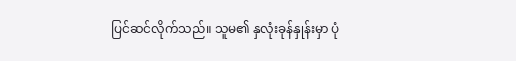ပြင်ဆင်လိုက်သည်။ သူမ၏ နှလုံးခုန်နှုန်းမှာ ပုံ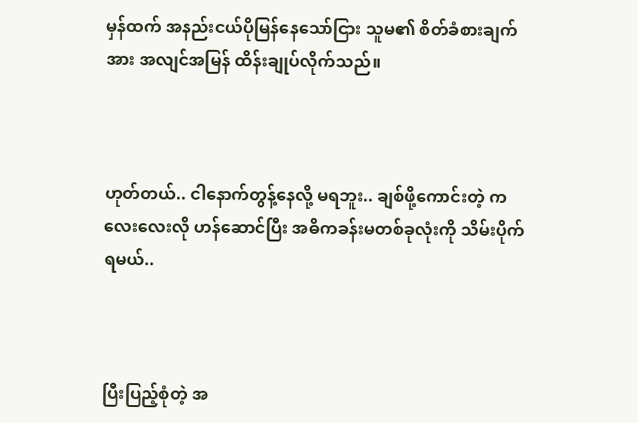မှန်ထက် အနည်းငယ်ပိုမြန်နေသော်ငြား သူမ၏ စိတ်ခံစားချက်အား အလျင်အမြန် ထိန်းချုပ်လိုက်သည်။



ဟုတ်တယ်.. ငါနောက်တွန့်နေလို့ မရဘူး.. ချစ်ဖို့ကောင်းတဲ့ ကလေးလေးလို ဟန်ဆောင်ပြီး အဓိကခန်းမတစ်ခုလုံးကို သိမ်းပိုက်ရမယ်..



ပြီးပြည့်စုံတဲ့ အ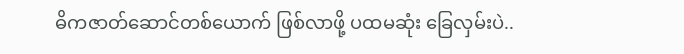ဓိကဇာတ်ဆောင်တစ်ယောက် ဖြစ်လာဖို့ ပထမဆုံး ခြေလှမ်းပဲ..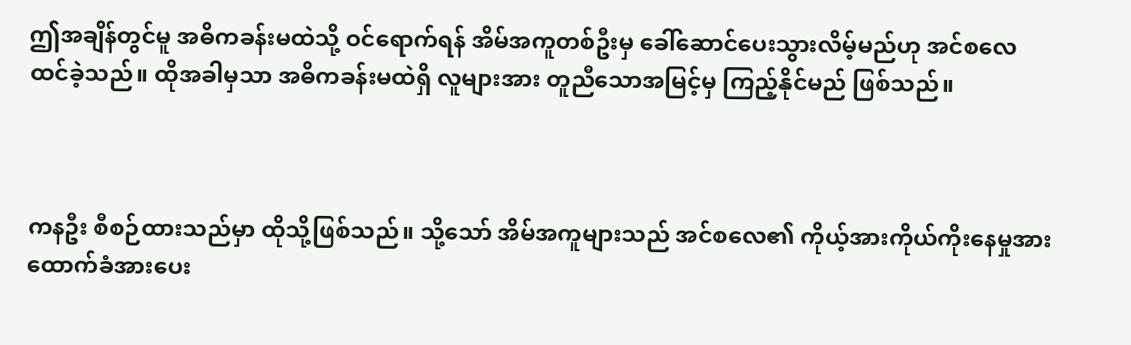ဤအချိန်တွင်မူ အဓိကခန်းမထဲသို့ ဝင်ရောက်ရန် အိမ်အကူတစ်ဦးမှ ခေါ်ဆောင်ပေးသွားလိမ့်မည်ဟု အင်စလေ ထင်ခဲ့သည်။ ထိုအခါမှသာ အဓိကခန်းမထဲရှိ လူများအား တူညီသောအမြင့်မှ ကြည့်နိုင်မည် ဖြစ်သည်။



ကနဦး စီစဉ်ထားသည်မှာ ထိုသို့ဖြစ်သည်။ သို့သော် အိမ်အကူများသည် အင်စလေ၏ ကိုယ့်အားကိုယ်ကိုးနေမှုအား ထောက်ခံအားပေး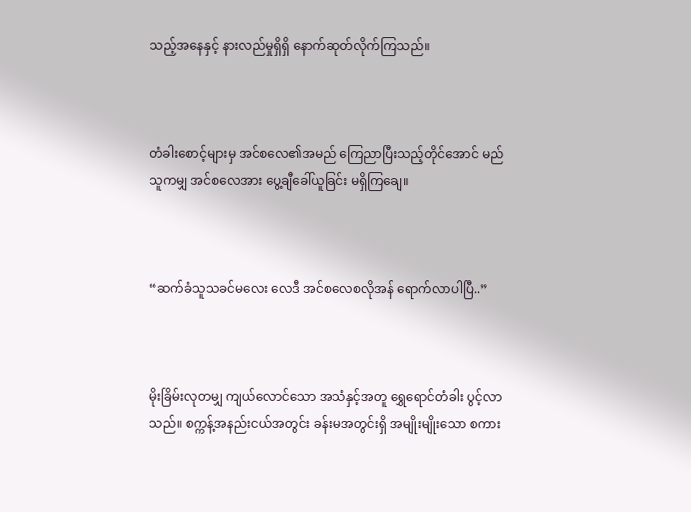သည့်အနေနှင့် နားလည်မှုရှိရှိ နောက်ဆုတ်လိုက်ကြသည်။



တံခါးစောင့်များမှ အင်စလေ၏အမည် ကြေညာပြီးသည့်တိုင်အောင် မည်သူကမျှ အင်စလေအား ပွေ့ချီခေါ်ယူခြင်း မရှိကြချေ။



“ဆက်ခံသူသခင်မလေး လေဒီ အင်စလေစလိုအန် ရောက်လာပါပြီ..”



မိုးခြိမ်းလုတမျှ ကျယ်လောင်သော အသံနှင့်အတူ ရွှေရောင်တံခါး ပွင့်လာသည်။ စက္ကန့်အနည်းငယ်အတွင်း ခန်းမအတွင်းရှိ အမျိုးမျိုးသော စကား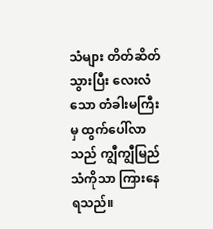သံများ တိတ်ဆိတ်သွားပြီး လေးလံသော တံခါးမကြီးမှ ထွက်‌ပေါ်လာသည် ကျွီကျွီမြည်သံကိုသာ ကြားနေရသည်။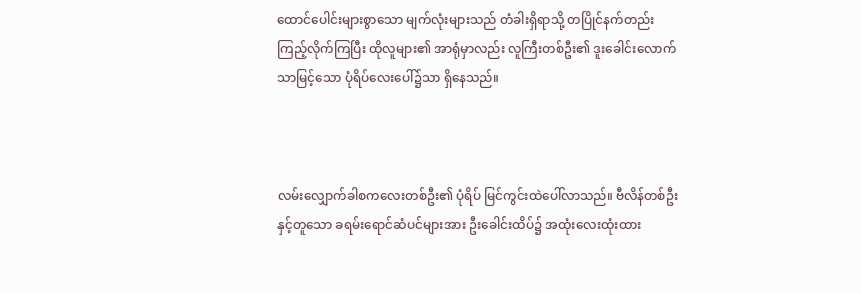ထောင်ပေါင်းများစွာသော မျက်လုံးများသည် တံခါးရှိရာသို့ တပြိုင်နက်တည်း ကြည့်လိုက်ကြပြီး ထိုလူများ၏ အာရုံမှာလည်း လူကြီးတစ်ဦး၏ ဒူးခေါင်းလောက်သာမြင့်သော ပုံရိပ်လေးပေါ်၌သာ ရှိနေသည်။



လမ်းလျှောက်ခါစကလေးတစ်ဦး၏ ပုံရိပ် မြင်ကွင်းထဲပေါ်လာသည်။ ဗီလိန်တစ်ဦးနှင့်တူသော ခရမ်းရောင်ဆံပင်များအား ဦးခေါင်းထိပ်၌ အထုံးလေးထုံးထား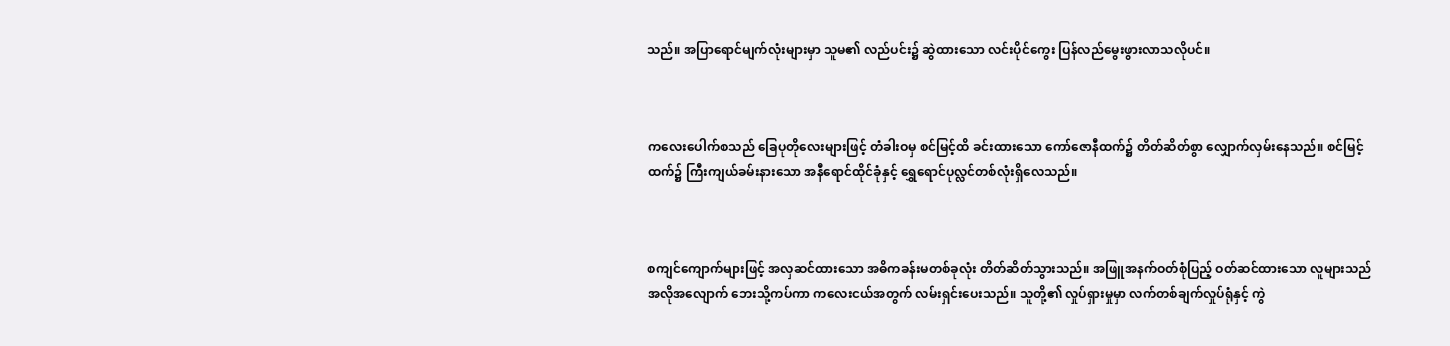သည်။ အပြာရောင်မျက်လုံးများမှာ သူမ၏ လည်ပင်း၌ ဆွဲထားသော လင်းပိုင်ကွေး ပြန်လည်မွေးဖွားလာသလိုပင်။



ကလေးပေါက်စသည် ခြေပုတိုလေးများဖြင့် တံခါးဝမှ စင်မြင့်ထိ ခင်းထားသော ကော်ဇောနီထက်၌ တိတ်ဆိတ်စွာ လျှောက်လှမ်းနေသည်။ စင်မြင့်ထက်၌ ကြီးကျယ်ခမ်းနားသော အနီရောင်ထိုင်ခုံနှင့် ရွှေရောင်ပုလ္လင်တစ်လုံးရှိလေသည်။



စကျင်ကျောက်များဖြင့် အလှဆင်ထားသော အဓိကခန်းမတစ်ခုလုံး တိတ်ဆိတ်သွားသည်။ အဖြူအနက်ဝတ်စုံပြည့် ဝတ်ဆင်ထားသော လူများသည် အလိုအလျောက် ဘေးသို့ကပ်ကာ ကလေးငယ်အတွက် လမ်းရှင်းပေးသည်။ သူတို့၏ လှုပ်ရှားမှုမှာ လက်တစ်ချက်လှုပ်ရုံနှင့် ကွဲ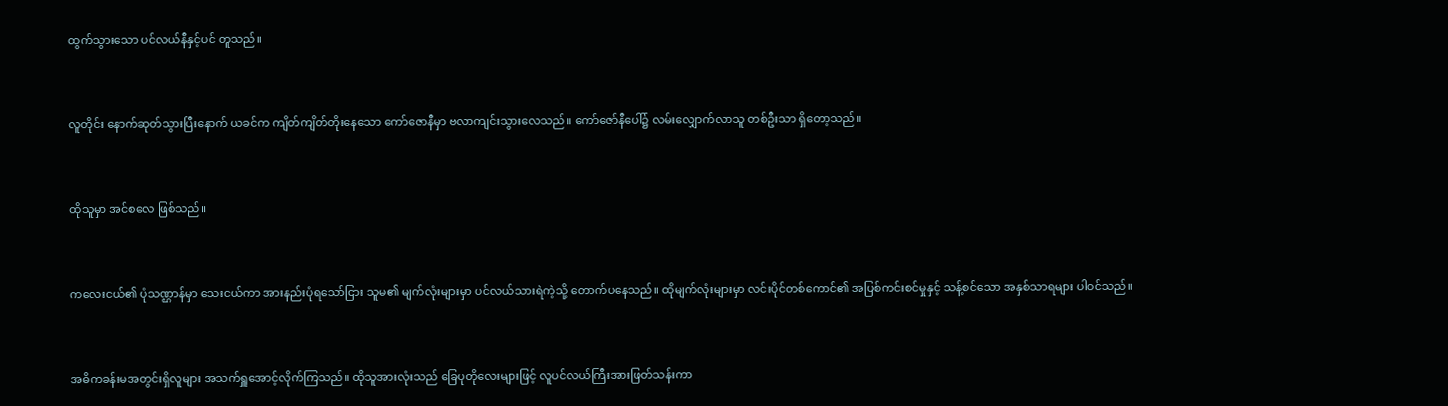ထွက်သွားသော ပင်လယ်နီနှင့်ပင် တူသည်။



လူတိုင်း နောက်ဆုတ်သွားပြီးနောက် ယခင်က ကျိတ်ကျိတ်တိုးနေသော ကော်ဇောနီမှာ ဗလာကျင်းသွားလေသည်။ ကော်ဇော်နီပေါ်၌ လမ်းလျှောက်လာသူ တစ်ဦးသာ ရှိတော့သည်။



ထိုသူမှာ အင်စလေ ဖြစ်သည်။



ကလေးငယ်၏ ပုံသဏ္ဌာန်မှာ သေးငယ်ကာ အားနည်းပုံရသော်ငြား သူမ၏ မျက်လုံးများမှာ ပင်လယ်သားရဲကဲ့သို့ တောက်ပနေသည်။ ထိုမျက်လုံးများမှာ လင်းပိုင်တစ်ကောင်၏ အပြစ်ကင်းစင်မှုနှင့် သန့်စင်သော အနှစ်သာရများ ပါဝင်သည်။



အဓိကခန်းမအတွင်းရှိလူများ အသက်ရှူအောင့်လိုက်ကြသည်။ ထိုသူအားလုံးသည် ခြေပုတိုလေးများဖြင့် လူပင်လယ်ကြီးအားဖြတ်သန်းကာ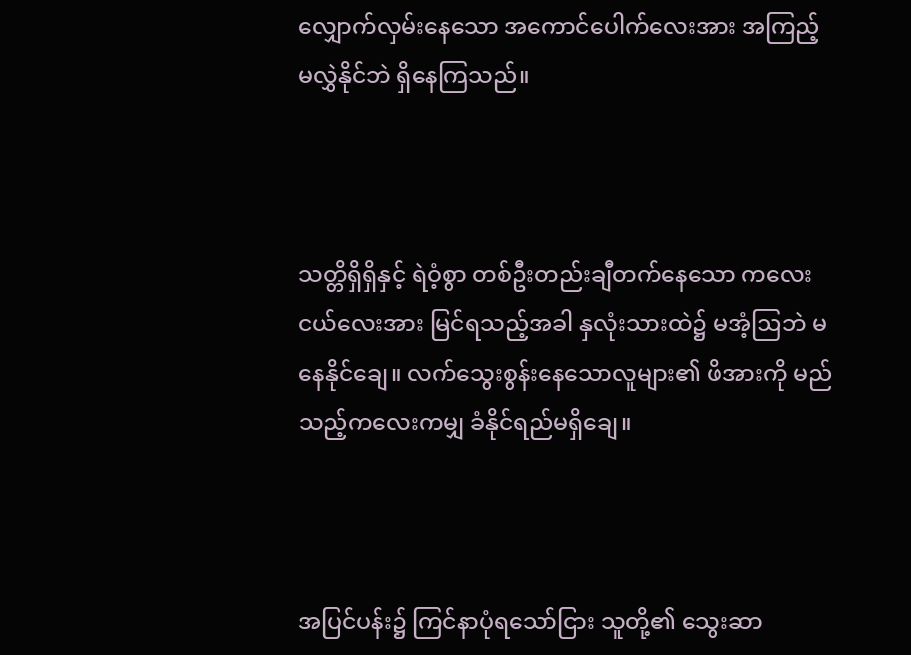လျှောက်လှမ်းနေသော အကောင်ပေါက်လေးအား အကြည့်မလွှဲနိုင်ဘဲ ရှိနေကြသည်။



သတ္တိရှိရှိနှင့် ရဲဝံ့စွာ တစ်ဦးတည်းချီတက်နေသော ကလေးငယ်လေးအား မြင်ရသည့်အခါ နှလုံးသားထဲ၌ မအံ့ဩဘဲ မနေနိုင်ချေ။ လက်သွေးစွန်းနေသောလူများ၏ ဖိအားကို မည်သည့်ကလေးကမျှ ခံနိုင်ရည်မရှိချေ။



အပြင်ပန်း၌ ကြင်နာပုံရသော်ငြား သူတို့၏ သွေးဆာ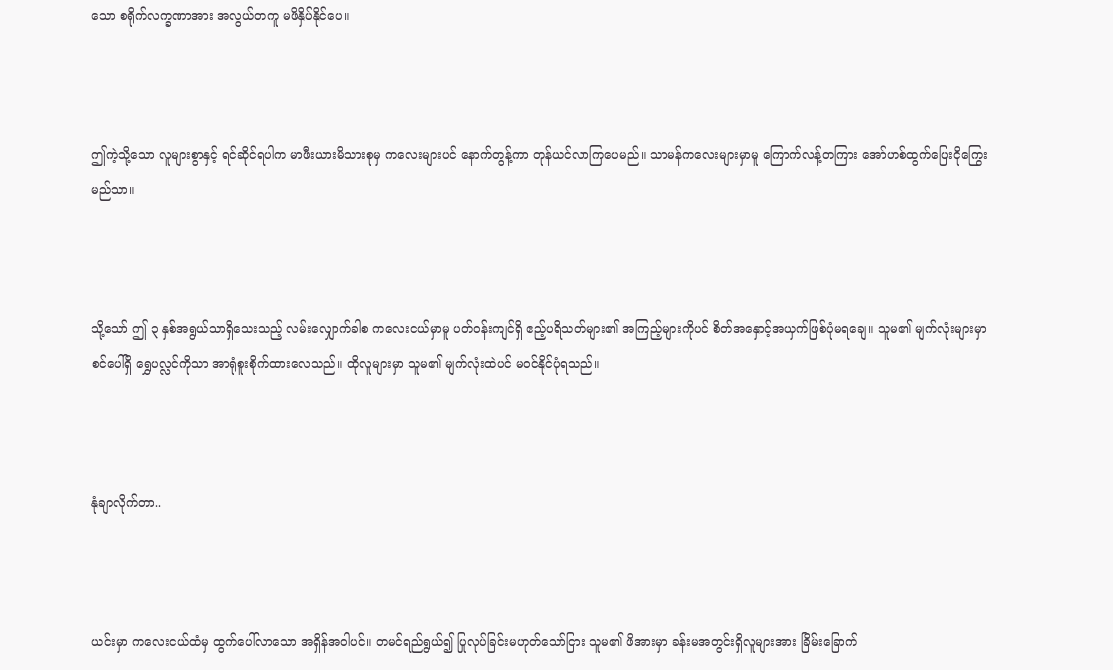သော စရိုက်လက္ခဏာအား အလွယ်တကူ မဖိနှိပ်နိုင်ပေ။



ဤကဲ့သို့သော လူများစွာနှင့် ရင်ဆိုင်ရပါက မာဖီးယားမိသားစုမှ ကလေးများပင် နောက်တွန့်ကာ တုန်ယင်လာကြပေမည်။ သာမန်ကလေးများမှာမူ ကြောက်လန့်တကြား အော်ဟစ်ထွက်ပြေးငိုကြွေးမည်သာ။



သို့သော် ဤ ၃ နှစ်အရွယ်သာရှိသေးသည့် လမ်းလျှောက်ခါစ ကလေးငယ်မှာမူ ပတ်ဝန်းကျင်ရှိ ဧည့်ပရိသတ်များ၏ အကြည့်များကိုပင် စိတ်အနှောင့်အယှက်ဖြစ်ပုံမရချေ။ သူမ၏ မျက်လုံးများမှာ စင်ပေါ်ရှိ ရွှေပလ္လင်ကိုသာ အာရုံစူးစိုက်ထားလေသည်။ ထိုလူများမှာ သူမ၏ မျက်လုံးထဲပင် မဝင်နိုင်ပုံရသည်။



နုံချာလိုက်တာ..



ယင်းမှာ ကလေးငယ်ထံမှ ထွက်ပေါ်လာသော အရှိန်အဝါပင်။ တမင်ရည်ရွယ်၍ ပြုလုပ်ခြင်းမဟုတ်သော်ငြား သူမ၏ ဖိအားမှာ ခန်းမအတွင်းရှိလူများအား ခြိမ်းခြောက်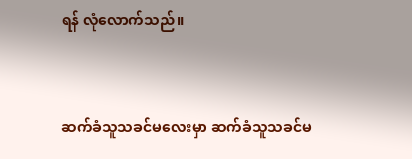ရန် လုံလောက်သည်။



ဆက်ခံသူသခင်မလေးမှာ ဆက်ခံသူသခင်မ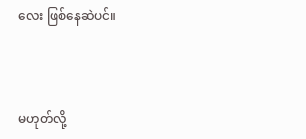လေး ဖြစ်နေဆဲပင်။



မဟုတ်လို့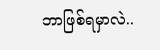ဘာဖြစ်ရမှာလဲ..